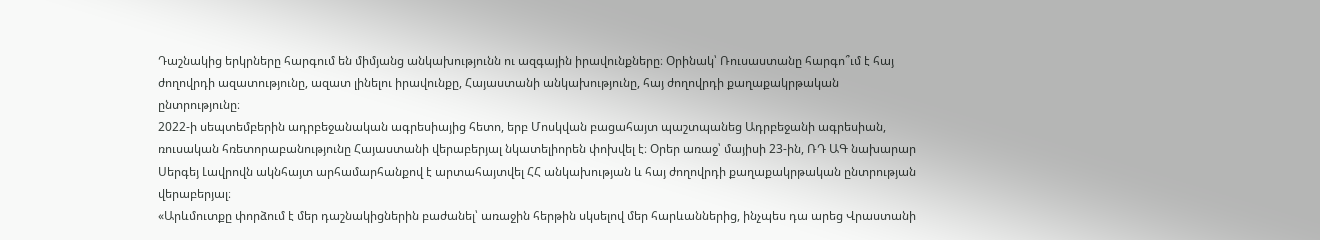Դաշնակից երկրները հարգում են միմյանց անկախությունն ու ազգային իրավունքները։ Օրինակ՝ Ռուսաստանը հարգո՞ւմ է հայ ժողովրդի ազատությունը, ազատ լինելու իրավունքը, Հայաստանի անկախությունը, հայ ժողովրդի քաղաքակրթական ընտրությունը։
2022-ի սեպտեմբերին ադրբեջանական ագրեսիայից հետո, երբ Մոսկվան բացահայտ պաշտպանեց Ադրբեջանի ագրեսիան, ռուսական հռետորաբանությունը Հայաստանի վերաբերյալ նկատելիորեն փոխվել է։ Օրեր առաջ՝ մայիսի 23-ին, ՌԴ ԱԳ նախարար Սերգեյ Լավրովն ակնհայտ արհամարհանքով է արտահայտվել ՀՀ անկախության և հայ ժողովրդի քաղաքակրթական ընտրության վերաբերյալ։
«Արևմուտքը փորձում է մեր դաշնակիցներին բաժանել՝ առաջին հերթին սկսելով մեր հարևաններից, ինչպես դա արեց Վրաստանի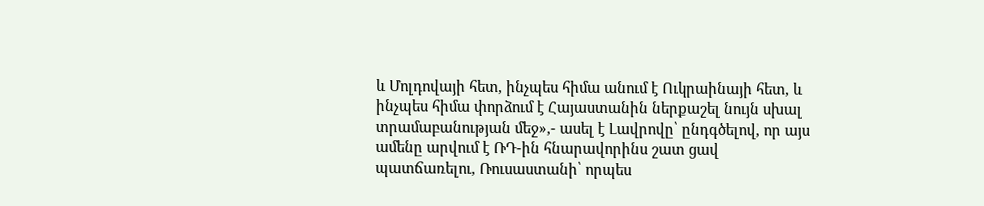և Մոլդովայի հետ, ինչպես հիմա անում է Ուկրաինայի հետ, և ինչպես հիմա փորձում է Հայաստանին ներքաշել նույն սխալ տրամաբանության մեջ»,- ասել է Լավրովը՝ ընդգծելով, որ այս ամենը արվում է ՌԴ-ին հնարավորինս շատ ցավ պատճառելու, Ռուսաստանի՝ որպես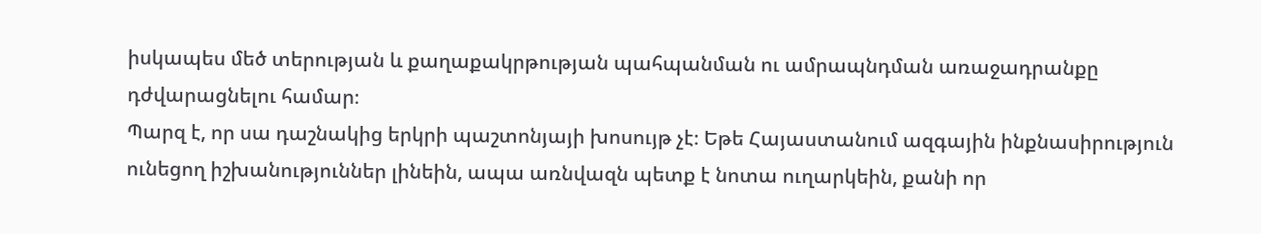իսկապես մեծ տերության և քաղաքակրթության պահպանման ու ամրապնդման առաջադրանքը դժվարացնելու համար։
Պարզ է, որ սա դաշնակից երկրի պաշտոնյայի խոսույթ չէ։ Եթե Հայաստանում ազգային ինքնասիրություն ունեցող իշխանություններ լինեին, ապա առնվազն պետք է նոտա ուղարկեին, քանի որ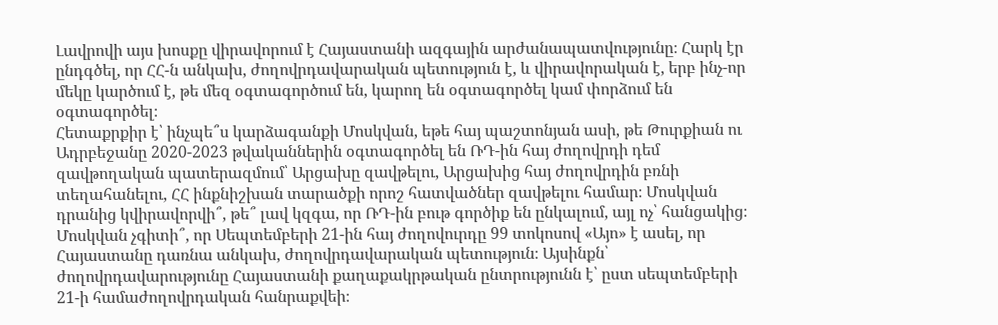Լավրովի այս խոսքը վիրավորում է Հայաստանի ազգային արժանապատվությունը։ Հարկ էր ընդգծել, որ ՀՀ-ն անկախ, ժողովրդավարական պետություն է, և վիրավորական է, երբ ինչ-որ մեկը կարծում է, թե մեզ օգտագործում են, կարող են օգտագործել կամ փորձում են օգտագործել։
Հետաքրքիր է՝ ինչպե՞ս կարձագանքի Մոսկվան, եթե հայ պաշտոնյան ասի, թե Թուրքիան ու Ադրբեջանը 2020-2023 թվականներին օգտագործել են ՌԴ-ին հայ ժողովրդի դեմ զավթողական պատերազմում՝ Արցախը զավթելու, Արցախից հայ ժողովրդին բռնի տեղահանելու, ՀՀ ինքնիշխան տարածքի որոշ հատվածներ զավթելու համար։ Մոսկվան դրանից կվիրավորվի՞, թե՞ լավ կզգա, որ ՌԴ-ին բութ գործիք են ընկալում, այլ ոչ՝ հանցակից։
Մոսկվան չգիտի՞, որ Սեպտեմբերի 21-ին հայ ժողովուրդը 99 տոկոսով «Այո» է ասել, որ Հայաստանը դառնա անկախ, ժողովրդավարական պետություն։ Այսինքն՝ ժողովրդավարությունը Հայաստանի քաղաքակրթական ընտրությունն է՝ ըստ սեպտեմբերի 21-ի համաժողովրդական հանրաքվեի։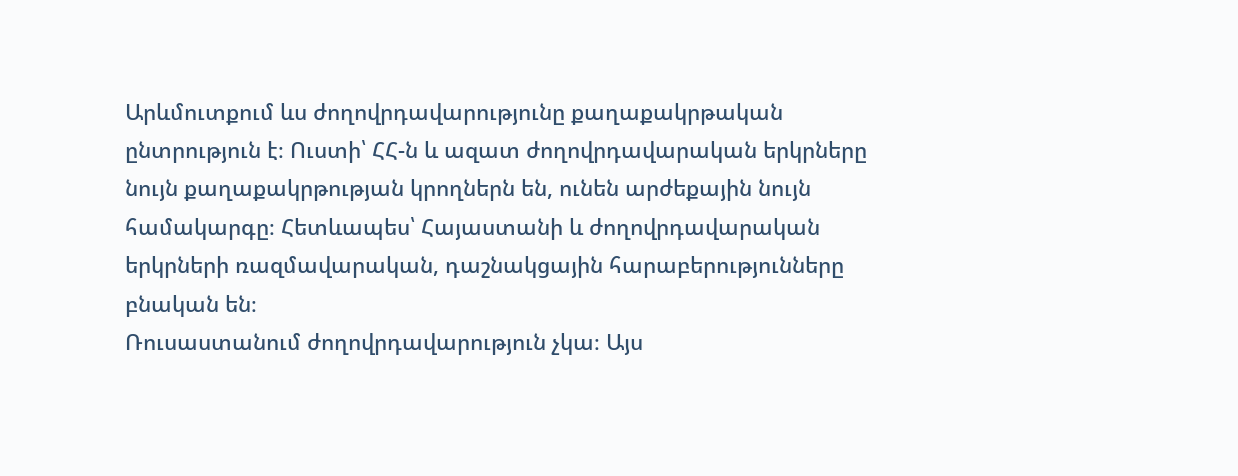Արևմուտքում ևս ժողովրդավարությունը քաղաքակրթական ընտրություն է։ Ուստի՝ ՀՀ-ն և ազատ ժողովրդավարական երկրները նույն քաղաքակրթության կրողներն են, ունեն արժեքային նույն համակարգը։ Հետևապես՝ Հայաստանի և ժողովրդավարական երկրների ռազմավարական, դաշնակցային հարաբերությունները բնական են։
Ռուսաստանում ժողովրդավարություն չկա։ Այս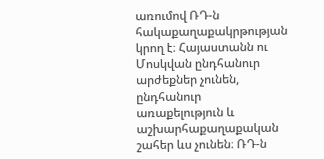առումով ՌԴ-ն հակաքաղաքակրթության կրող է։ Հայաստանն ու Մոսկվան ընդհանուր արժեքներ չունեն, ընդհանուր առաքելություն և աշխարհաքաղաքական շահեր ևս չունեն։ ՌԴ-ն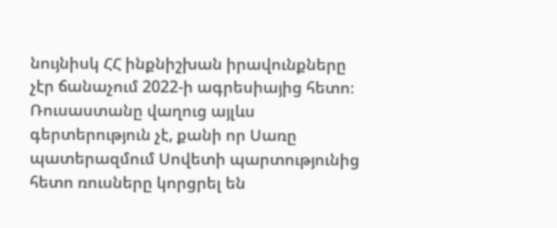նույնիսկ ՀՀ ինքնիշխան իրավունքները չէր ճանաչում 2022-ի ագրեսիայից հետո։
Ռուսաստանը վաղուց այլևս գերտերություն չէ, քանի որ Սառը պատերազմում Սովետի պարտությունից հետո ռուսները կորցրել են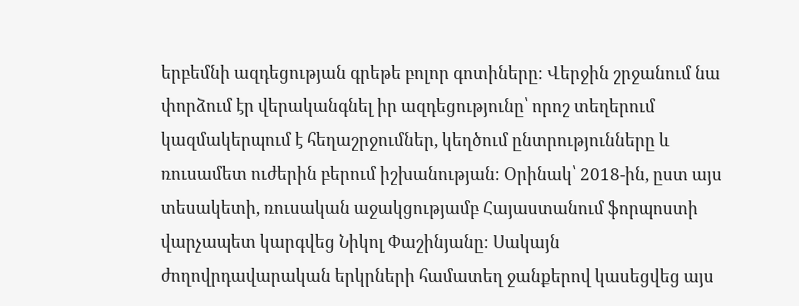երբեմնի ազդեցության գրեթե բոլոր գոտիները։ Վերջին շրջանում նա փորձում էր վերականգնել իր ազդեցությունը՝ որոշ տեղերում կազմակերպում է հեղաշրջումներ, կեղծում ընտրությունները և ռուսամետ ուժերին բերում իշխանության։ Օրինակ՝ 2018-ին, ըստ այս տեսակետի, ռուսական աջակցությամբ Հայաստանում ֆորպոստի վարչապետ կարգվեց Նիկոլ Փաշինյանը։ Սակայն ժողովրդավարական երկրների համատեղ ջանքերով կասեցվեց այս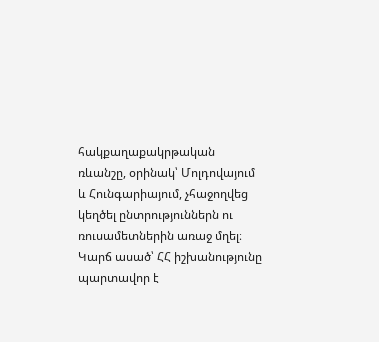հակքաղաքակրթական ռևանշը, օրինակ՝ Մոլդովայում և Հունգարիայում, չհաջողվեց կեղծել ընտրություններն ու ռուսամետներին առաջ մղել։
Կարճ ասած՝ ՀՀ իշխանությունը պարտավոր է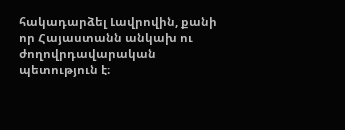հակադարձել Լավրովին, քանի որ Հայաստանն անկախ ու ժողովրդավարական պետություն է։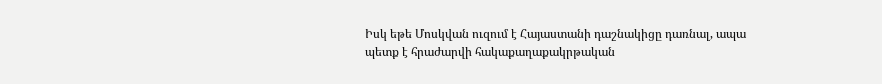Իսկ եթե Մոսկվան ուզում է Հայաստանի դաշնակիցը դառնալ, ապա պետք է հրաժարվի հակաքաղաքակրթական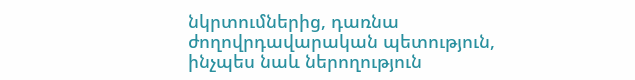նկրտումներից, դառնա ժողովրդավարական պետություն, ինչպես նաև ներողություն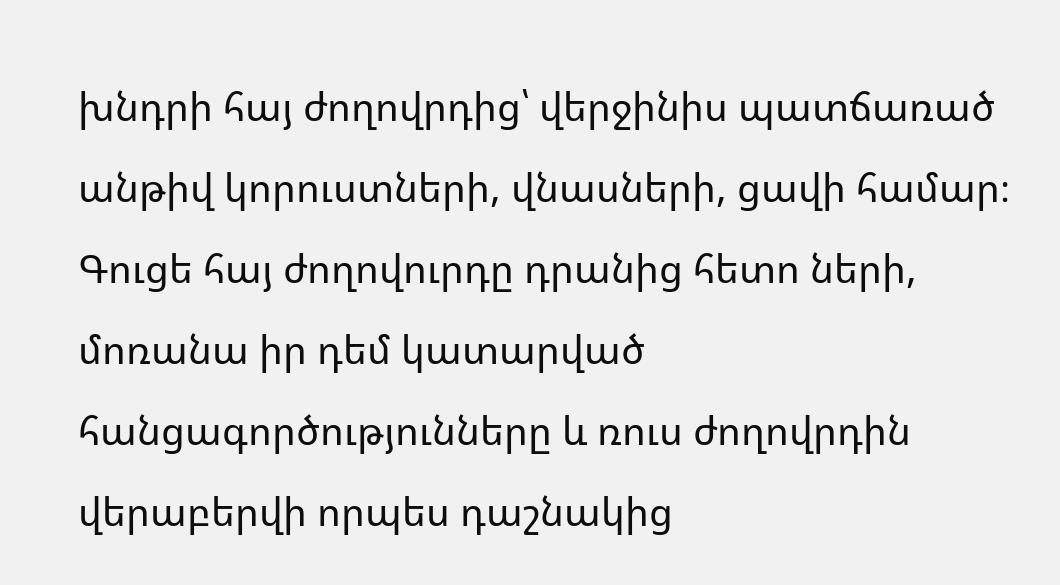խնդրի հայ ժողովրդից՝ վերջինիս պատճառած անթիվ կորուստների, վնասների, ցավի համար։ Գուցե հայ ժողովուրդը դրանից հետո ների, մոռանա իր դեմ կատարված հանցագործությունները և ռուս ժողովրդին վերաբերվի որպես դաշնակից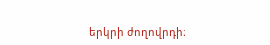երկրի ժողովրդի։